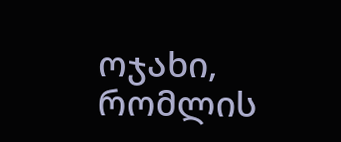ოჯახი, რომლის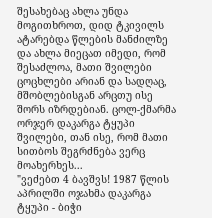შესახებაც ახლა უნდა მოგითხროთ, დიდ ტკივილს ატარებდა წლების მანძილზე და ახლა მიეცათ იმედი, რომ შესაძლოა, მათი შვილები ცოცხლები არიან და სადღაც, მშობლებისგან არცთუ ისე შორს იზრდებიან. ცოლ-ქმარმა ორჯერ დაკარგა ტყუპი შვილები, თან ისე, რომ მათი სითბოს შეგრძნება ვერც მოახერხეს...
"ვეძებთ 4 ბავშვს! 1987 წლის აპრილში ოჯახმა დაკარგა ტყუპი - ბიჭი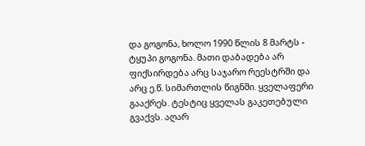და გოგონა, ხოლო 1990 წლის 8 მარტს - ტყუპი გოგონა. მათი დაბადება არ ფიქსირდება არც საჯარო რეესტრში და არც ე.წ. სიმართლის წიგნში. ყველაფერი გააქრეს. ტესტიც ყველას გაკეთებული გვაქვს. აღარ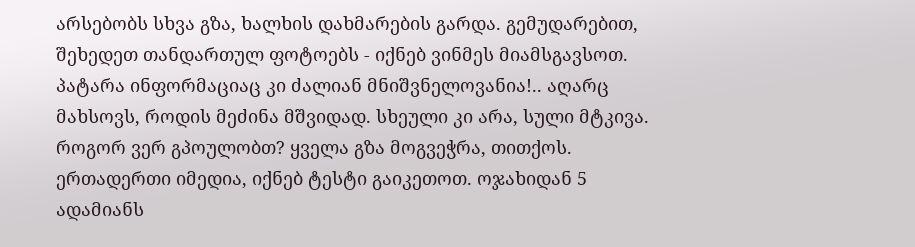არსებობს სხვა გზა, ხალხის დახმარების გარდა. გემუდარებით, შეხედეთ თანდართულ ფოტოებს - იქნებ ვინმეს მიამსგავსოთ. პატარა ინფორმაციაც კი ძალიან მნიშვნელოვანია!.. აღარც მახსოვს, როდის მეძინა მშვიდად. სხეული კი არა, სული მტკივა. როგორ ვერ გპოულობთ? ყველა გზა მოგვეჭრა, თითქოს. ერთადერთი იმედია, იქნებ ტესტი გაიკეთოთ. ოჯახიდან 5 ადამიანს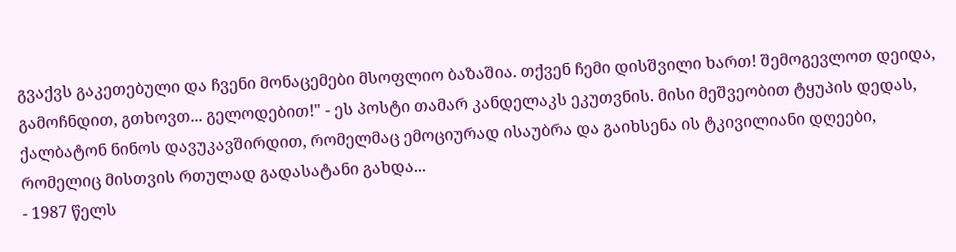გვაქვს გაკეთებული და ჩვენი მონაცემები მსოფლიო ბაზაშია. თქვენ ჩემი დისშვილი ხართ! შემოგევლოთ დეიდა, გამოჩნდით, გთხოვთ... გელოდებით!" - ეს პოსტი თამარ კანდელაკს ეკუთვნის. მისი მეშვეობით ტყუპის დედას, ქალბატონ ნინოს დავუკავშირდით, რომელმაც ემოციურად ისაუბრა და გაიხსენა ის ტკივილიანი დღეები, რომელიც მისთვის რთულად გადასატანი გახდა...
- 1987 წელს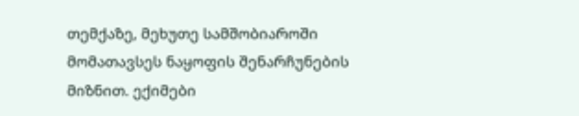თემქაზე, მეხუთე სამშობიაროში მომათავსეს ნაყოფის შენარჩუნების მიზნით. ექიმები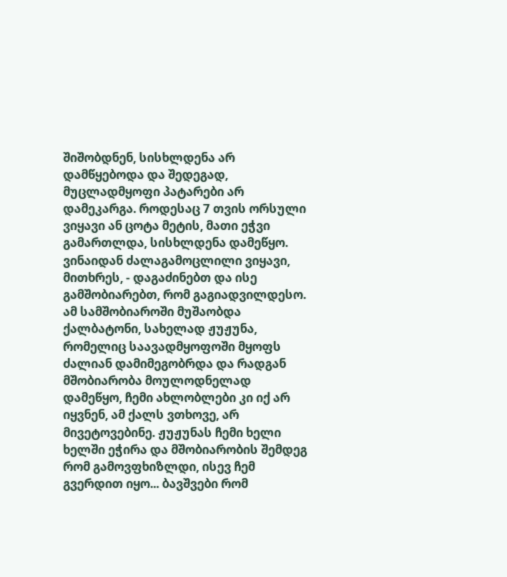შიშობდნენ, სისხლდენა არ დამწყებოდა და შედეგად, მუცლადმყოფი პატარები არ დამეკარგა. როდესაც 7 თვის ორსული ვიყავი ან ცოტა მეტის, მათი ეჭვი გამართლდა, სისხლდენა დამეწყო. ვინაიდან ძალაგამოცლილი ვიყავი, მითხრეს, - დაგაძინებთ და ისე გამშობიარებთ, რომ გაგიადვილდესო. ამ სამშობიაროში მუშაობდა ქალბატონი, სახელად ჟუჟუნა, რომელიც საავადმყოფოში მყოფს ძალიან დამიმეგობრდა და რადგან მშობიარობა მოულოდნელად დამეწყო, ჩემი ახლობლები კი იქ არ იყვნენ, ამ ქალს ვთხოვე, არ მივეტოვებინე. ჟუჟუნას ჩემი ხელი ხელში ეჭირა და მშობიარობის შემდეგ რომ გამოვფხიზლდი, ისევ ჩემ გვერდით იყო... ბავშვები რომ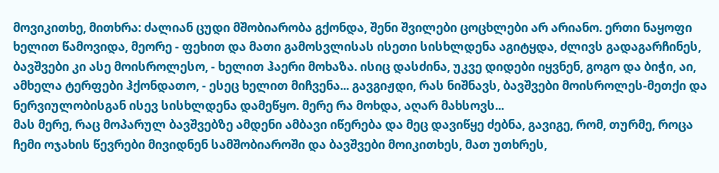მოვიკითხე, მითხრა: ძალიან ცუდი მშობიარობა გქონდა, შენი შვილები ცოცხლები არ არიანო. ერთი ნაყოფი ხელით წამოვიდა, მეორე - ფეხით და მათი გამოსვლისას ისეთი სისხლდენა აგიტყდა, ძლივს გადაგარჩინეს, ბავშვები კი ასე მოისროლესო, - ხელით ჰაერი მოხაზა. ისიც დასძინა, უკვე დიდები იყვნენ, გოგო და ბიჭი, აი, ამხელა ტერფები ჰქონდათო, - ესეც ხელით მიჩვენა... გავგიჟდი, რას ნიშნავს, ბავშვები მოისროლეს-მეთქი და ნერვიულობისგან ისევ სისხლდენა დამეწყო. მერე რა მოხდა, აღარ მახსოვს...
მას მერე, რაც მოპარულ ბავშვებზე ამდენი ამბავი იწერება და მეც დავიწყე ძებნა, გავიგე, რომ, თურმე, როცა ჩემი ოჯახის წევრები მივიდნენ სამშობიაროში და ბავშვები მოიკითხეს, მათ უთხრეს,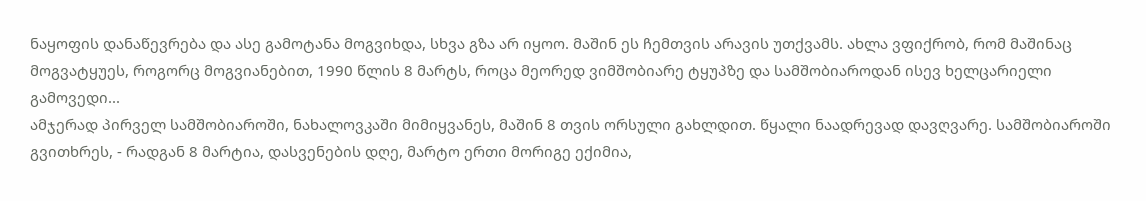ნაყოფის დანაწევრება და ასე გამოტანა მოგვიხდა, სხვა გზა არ იყოო. მაშინ ეს ჩემთვის არავის უთქვამს. ახლა ვფიქრობ, რომ მაშინაც მოგვატყუეს, როგორც მოგვიანებით, 1990 წლის 8 მარტს, როცა მეორედ ვიმშობიარე ტყუპზე და სამშობიაროდან ისევ ხელცარიელი გამოვედი...
ამჯერად პირველ სამშობიაროში, ნახალოვკაში მიმიყვანეს, მაშინ 8 თვის ორსული გახლდით. წყალი ნაადრევად დავღვარე. სამშობიაროში გვითხრეს, - რადგან 8 მარტია, დასვენების დღე, მარტო ერთი მორიგე ექიმია,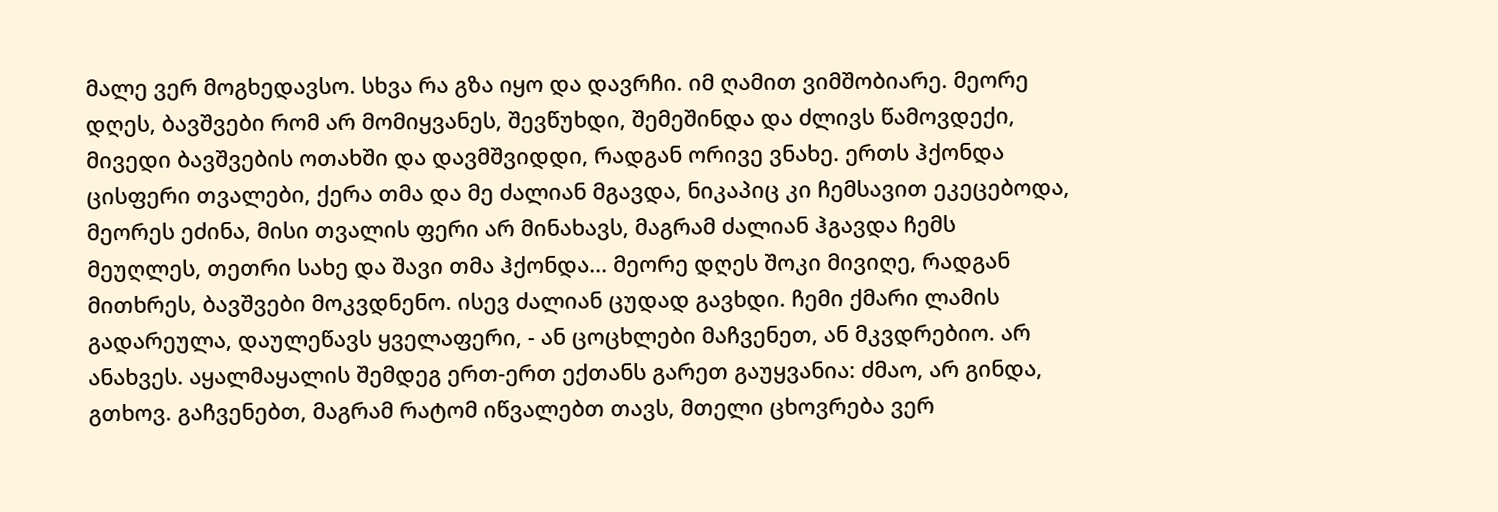მალე ვერ მოგხედავსო. სხვა რა გზა იყო და დავრჩი. იმ ღამით ვიმშობიარე. მეორე დღეს, ბავშვები რომ არ მომიყვანეს, შევწუხდი, შემეშინდა და ძლივს წამოვდექი, მივედი ბავშვების ოთახში და დავმშვიდდი, რადგან ორივე ვნახე. ერთს ჰქონდა ცისფერი თვალები, ქერა თმა და მე ძალიან მგავდა, ნიკაპიც კი ჩემსავით ეკეცებოდა, მეორეს ეძინა, მისი თვალის ფერი არ მინახავს, მაგრამ ძალიან ჰგავდა ჩემს მეუღლეს, თეთრი სახე და შავი თმა ჰქონდა... მეორე დღეს შოკი მივიღე, რადგან მითხრეს, ბავშვები მოკვდნენო. ისევ ძალიან ცუდად გავხდი. ჩემი ქმარი ლამის გადარეულა, დაულეწავს ყველაფერი, - ან ცოცხლები მაჩვენეთ, ან მკვდრებიო. არ ანახვეს. აყალმაყალის შემდეგ ერთ-ერთ ექთანს გარეთ გაუყვანია: ძმაო, არ გინდა, გთხოვ. გაჩვენებთ, მაგრამ რატომ იწვალებთ თავს, მთელი ცხოვრება ვერ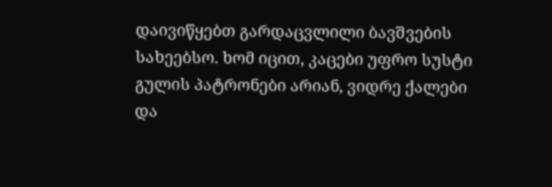დაივიწყებთ გარდაცვლილი ბავშვების სახეებსო. ხომ იცით, კაცები უფრო სუსტი გულის პატრონები არიან, ვიდრე ქალები და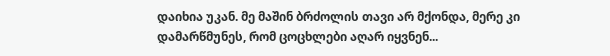დაიხია უკან. მე მაშინ ბრძოლის თავი არ მქონდა, მერე კი დამარწმუნეს, რომ ცოცხლები აღარ იყვნენ...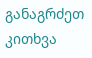განაგრძეთ კითხვა